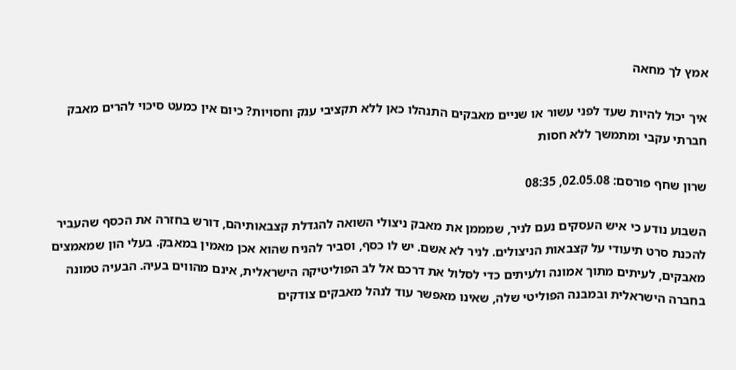אמץ לך מחאה

איך יכול להיות שעד לפני עשור או שניים מאבקים התנהלו כאן ללא תקציבי ענק וחסויות? כיום אין כמעט סיכוי להרים מאבק חברתי עקבי ומתמשך ללא חסות

שרון שחף פורסם: 02.05.08, 08:35

השבוע נודע כי איש העסקים נעם לניר, שמממן את מאבק ניצולי השואה להגדלת קצבאותיהם, דורש בחזרה את הכסף שהעביר להכנת סרט תיעודי על קצבאות הניצולים. לניר לא אשם. יש לו כסף, וסביר להניח שהוא אכן מאמין במאבק. בעלי הון שמאמצים מאבקים, לעיתים מתוך אמונה ולעיתים כדי לסלול את דרכם אל לב הפוליטיקה הישראלית, אינם מהווים בעיה. הבעיה טמונה בחברה הישראלית ובמבנה הפוליטי שלה, שאינו מאפשר עוד לנהל מאבקים צודקים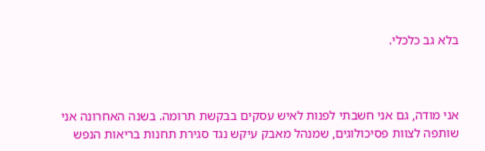בלא גב כלכלי.



אני מודה, גם אני חשבתי לפנות לאיש עסקים בבקשת תרומה. בשנה האחרונה אני שותפה לצוות פסיכולוגים, שמנהל מאבק עיקש נגד סגירת תחנות בריאות הנפש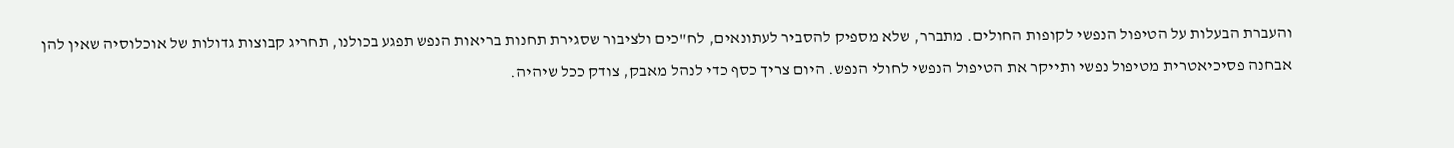והעברת הבעלות על הטיפול הנפשי לקופות החולים. מתברר, שלא מספיק להסביר לעתונאים, לח"כים ולציבור שסגירת תחנות בריאות הנפש תפגע בכולנו, תחריג קבוצות גדולות של אוכלוסיה שאין להן אבחנה פסיכיאטרית מטיפול נפשי ותייקר את הטיפול הנפשי לחולי הנפש. היום צריך כסף כדי לנהל מאבק, צודק ככל שיהיה.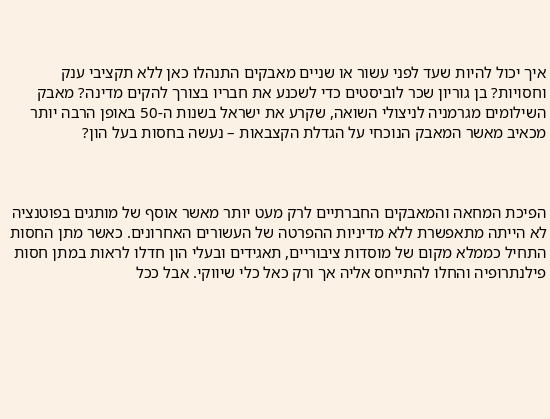איך יכול להיות שעד לפני עשור או שניים מאבקים התנהלו כאן ללא תקציבי ענק וחסויות? בן גוריון שכר לוביסטים כדי לשכנע את חבריו בצורך להקים מדינה? מאבק השילומים מגרמניה לניצולי השואה, שקרע את ישראל בשנות ה-50 באופן הרבה יותר מכאיב מאשר המאבק הנוכחי על הגדלת הקצבאות – נעשה בחסות בעל הון?



הפיכת המחאה והמאבקים החברתיים לרק מעט יותר מאשר אוסף של מותגים בפוטנציה לא הייתה מתאפשרת ללא מדיניות ההפרטה של העשורים האחרונים. כאשר מתן החסות התחיל כממלא מקום של מוסדות ציבוריים, תאגידים ובעלי הון חדלו לראות במתן חסות פילנתרופיה והחלו להתייחס אליה אך ורק כאל כלי שיווקי. אבל ככל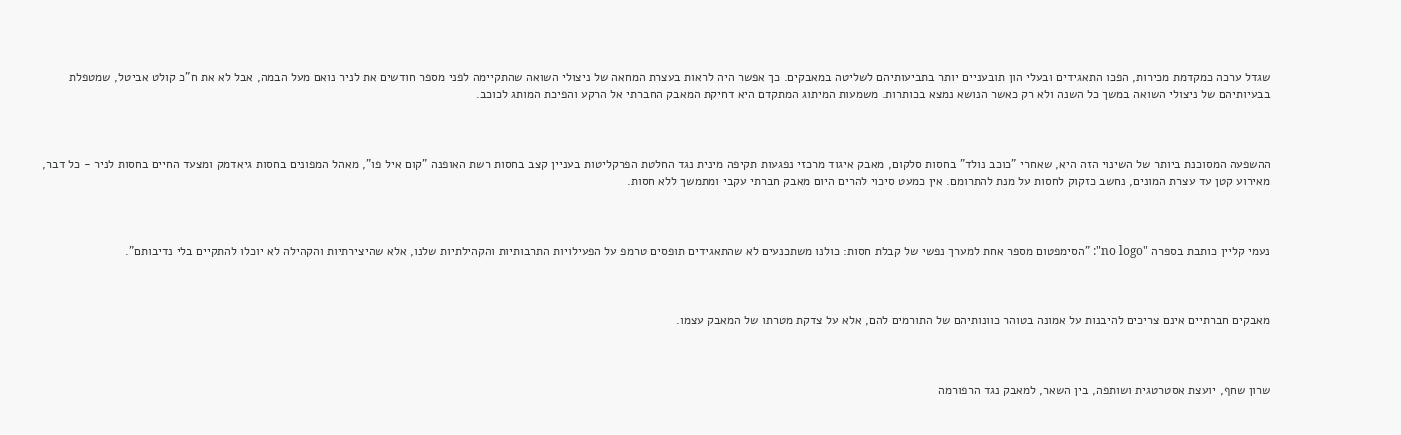שגדל ערכה כמקדמת מכירות, הפכו התאגידים ובעלי הון תובעניים יותר בתביעותיהם לשליטה במאבקים. כך אפשר היה לראות בעצרת המחאה של ניצולי השואה שהתקיימה לפני מספר חודשים את לניר נואם מעל הבמה, אבל לא את ח"כ קולט אביטל, שמטפלת בבעיותיהם של ניצולי השואה במשך כל השנה ולא רק כאשר הנושא נמצא בכותרות. משמעות המיתוג המתקדם היא דחיקת המאבק החברתי אל הרקע והפיכת המותג לכוכב.



ההשפעה המסוכנת ביותר של השינוי הזה היא, שאחרי "כוכב נולד" בחסות סלקום, מאבק איגוד מרכזי נפגעות תקיפה מינית נגד החלטת הפרקליטות בעניין קצב בחסות רשת האופנה "קום איל פו", מאהל המפונים בחסות גיאדמק ומצעד החיים בחסות לניר - כל דבר, מאירוע קטן עד עצרת המונים, נחשב כזקוק לחסות על מנת להתרומם. אין כמעט סיכוי להרים היום מאבק חברתי עקבי ומתמשך ללא חסות.



נעמי קליין כותבת בספרה "no logo": "הסימפטום מספר אחת למערך נפשי של קבלת חסות: כולנו משתכנעים לא שהתאגידים תופסים טרמפ על הפעילויות התרבותיות והקהילתיות שלנו, אלא שהיצירתיות והקהילה לא יוכלו להתקיים בלי נדיבותם".



מאבקים חברתיים אינם צריכים להיבנות על אמונה בטוהר כוונותיהם של התורמים להם, אלא על צדקת מטרתו של המאבק עצמו.



שרון שחף, יועצת אסטרטגית ושותפה, בין השאר, למאבק נגד הרפורמה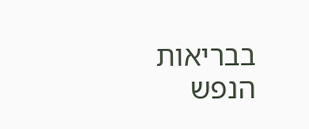בבריאות הנפש